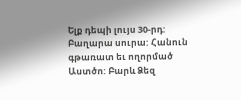Ելք դեպի լույս 30-րդ:
Բաղարա սուրա: Հանուն գթառատ եւ ողորմած Աստծո: Բարև Ձեզ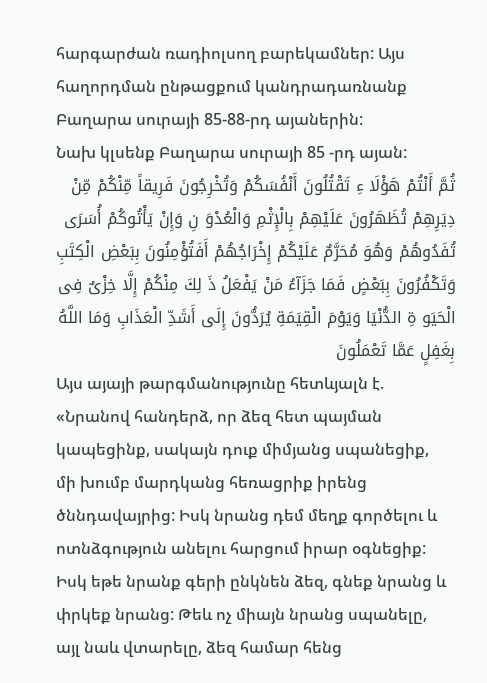հարգարժան ռադիոլսող բարեկամներ: Այս հաղորդման ընթացքում կանդրադառնանք Բաղարա սուրայի 85-88-րդ այաներին:
Նախ կլսենք Բաղարա սուրայի 85 -րդ այան:
ثُمَّ أَنْتُمْ هَؤْلَا ءِ تَقْتُلُونَ أَنْفُسَكُمْ وَتُخْرِجُونَ فَرِيقاً مِّنْكُمْ مِّنْ دِيَرِهِمْ تُظَهَرُونَ عَلَيْهِمْ بِالْإِثْمِ وَالْعُدْوَ نِ وَإِنْ يَأْتُوكُمْ أُسَرَى تُفَدُوهُمْ وَهُوَ مُحَرَّمٌ عَلَيْكُمْ إِخْرَاجُهُمْ أَفَتُؤْمِنُونَ بِبَعْضِ الْكِتَبِ وَتَكْفُرُونَ بِبَعْضٍ فَمَا جَزَآءُ مَنْ يَفْعَلُ ذَ لِكَ مِنْكُمْ إِلَّا خِزْىٌ فِى الْحَيَو ةِ الدُّنْيَا وَيَوْمَ الْقِيَمَةِ يُرَدُّونَ إِلَى أَشَدِّ الْعَذَابِ وَمَا اللَّهُ بِغَفِلٍ عَمَّا تَعْمَلُونَ
Այս այայի թարգմանությունը հետևյալն է. «Նրանով հանդերձ, որ ձեզ հետ պայման կապեցինք, սակայն դուք միմյանց սպանեցիք, մի խումբ մարդկանց հեռացրիք իրենց ծննդավայրից: Իսկ նրանց դեմ մեղք գործելու և ոտնձգություն անելու հարցում իրար օգնեցիք: Իսկ եթե նրանք գերի ընկնեն ձեզ, գնեք նրանց և փրկեք նրանց: Թեև ոչ միայն նրանց սպանելը, այլ նաև վտարելը, ձեզ համար հենց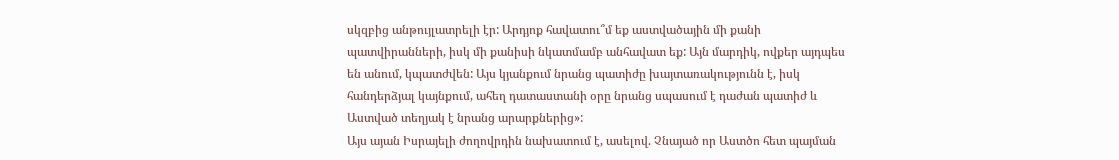սկզբից անթույլատրելի էր: Արդյոք հավատու՞մ եք աստվածային մի քանի պատվիրանների, իսկ մի քանիսի նկատմամբ անհավատ եք: Այն մարդիկ, ովքեր այդպես են անում, կպատժվեն: Այս կյանքում նրանց պատիժը խայտառակությունն է, իսկ հանդերձյալ կայնքում, ահեղ դատաստանի օրը նրանց սպասում է դաժան պատիժ և Աստված տեղյակ է նրանց արարքներից»:
Այս այան Իսրայելի ժողովրդին նախատում է, ասելով. Չնայած որ Աստծո հետ պայման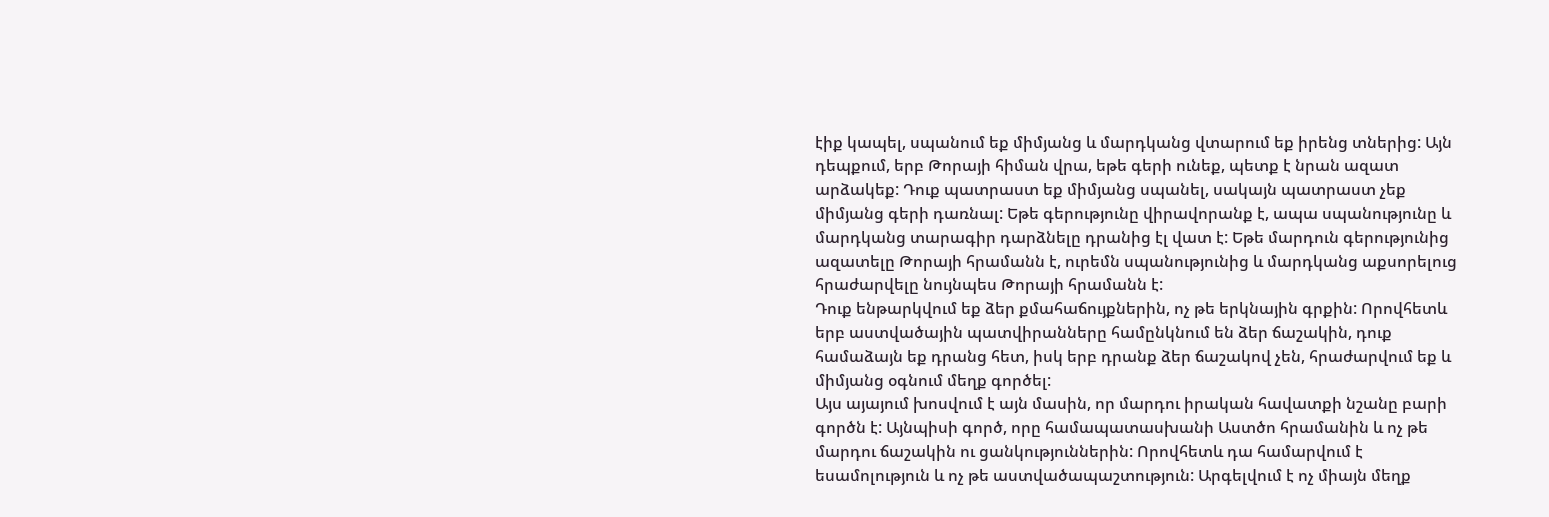էիք կապել, սպանում եք միմյանց և մարդկանց վտարում եք իրենց տներից: Այն դեպքում, երբ Թորայի հիման վրա, եթե գերի ունեք, պետք է նրան ազատ արձակեք: Դուք պատրաստ եք միմյանց սպանել, սակայն պատրաստ չեք միմյանց գերի դառնալ: Եթե գերությունը վիրավորանք է, ապա սպանությունը և մարդկանց տարագիր դարձնելը դրանից էլ վատ է: Եթե մարդուն գերությունից ազատելը Թորայի հրամանն է, ուրեմն սպանությունից և մարդկանց աքսորելուց հրաժարվելը նույնպես Թորայի հրամանն է:
Դուք ենթարկվում եք ձեր քմահաճույքներին, ոչ թե երկնային գրքին: Որովհետև երբ աստվածային պատվիրանները համընկնում են ձեր ճաշակին, դուք համաձայն եք դրանց հետ, իսկ երբ դրանք ձեր ճաշակով չեն, հրաժարվում եք և միմյանց օգնում մեղք գործել:
Այս այայում խոսվում է այն մասին, որ մարդու իրական հավատքի նշանը բարի գործն է: Այնպիսի գործ, որը համապատասխանի Աստծո հրամանին և ոչ թե մարդու ճաշակին ու ցանկություններին: Որովհետև դա համարվում է եսամոլություն և ոչ թե աստվածապաշտություն: Արգելվում է ոչ միայն մեղք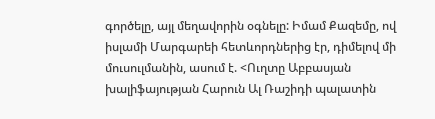գործելը, այլ մեղավորին օգնելը: Իմամ Քազեմը, ով իսլամի Մարգարեի հետևորդներից էր, դիմելով մի մուսուլմանին, ասում է. <Ուղտը Աբբասյան խալիֆայության Հարուն Ալ Ռաշիդի պալատին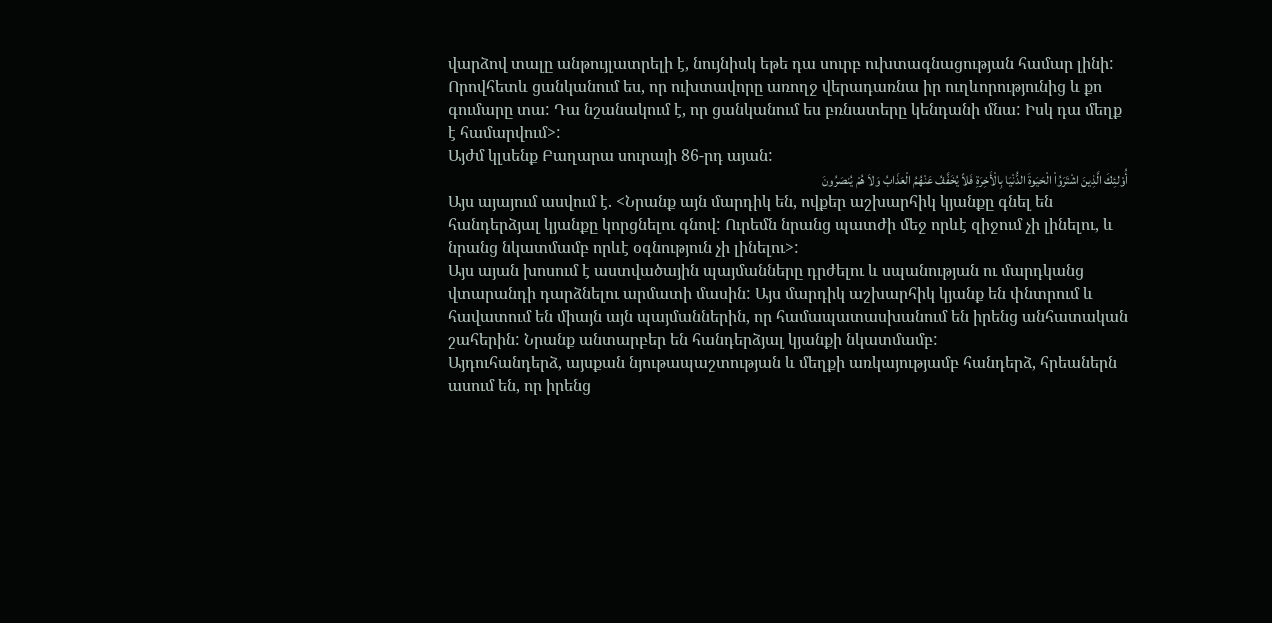վարձով տալը անթույլատրելի է, նույնիսկ եթե դա սուրբ ուխտագնացության համար լինի: Որովհետև ցանկանում ես, որ ուխտավորը առողջ վերադառնա իր ուղևորությունից և քո գումարը տա: Դա նշանակում է, որ ցանկանում ես բռնատերը կենդանի մնա: Իսկ դա մեղք է համարվում>:
Այժմ կլսենք Բաղարա սուրայի 86-րդ այան:
أُوْلئِكَ الَّذِينَ اشْتَرَوُاْ الْحَيَوةَ الدُّنْيَا بِالْأَخِرَةِ فَلاً يُخَفَّفُ عَنْهُمُ الْعَذَابُ وَلاَ هُمْ يُنصَرُونَ
Այս այայում ասվում է. <Նրանք այն մարդիկ են, ովքեր աշխարհիկ կյանքը գնել են հանդերձյալ կյանքը կորցնելու գնով: Ուրեմն նրանց պատժի մեջ որևէ զիջում չի լինելու, և նրանց նկատմամբ որևէ օգնություն չի լինելու>:
Այս այան խոսում է աստվածային պայմանները դրժելու և սպանության ու մարդկանց վտարանդի դարձնելու արմատի մասին: Այս մարդիկ աշխարհիկ կյանք են փնտրում և հավատում են միայն այն պայմաններին, որ համապատասխանում են իրենց անհատական շահերին: Նրանք անտարբեր են հանդերձյալ կյանքի նկատմամբ:
Այդուհանդերձ, այսքան նյութապաշտության և մեղքի առկայությամբ հանդերձ, հրեաներն ասում են, որ իրենց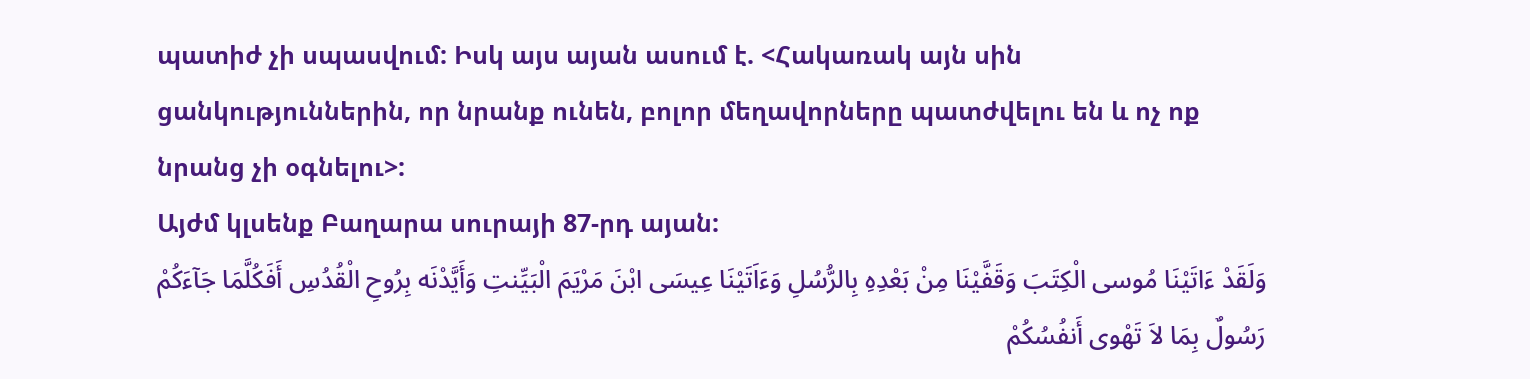պատիժ չի սպասվում: Իսկ այս այան ասում է. <Հակառակ այն սին ցանկություններին, որ նրանք ունեն, բոլոր մեղավորները պատժվելու են և ոչ ոք նրանց չի օգնելու>:
Այժմ կլսենք Բաղարա սուրայի 87-րդ այան:
وَلَقَدْ ءَاتَيْنَا مُوسى الْكِتَبَ وَقَفَّيْنَا مِنْ بَعْدِهِ بِالرُّسُلِ وَءَاَتَيْنَا عِيسَى ابْنَ مَرْيَمَ الْبَيِّنتِ وَأَيَّدْنَه بِرُوحِ الْقُدُسِ أَفَكُلَّمَا جَآءَكُمْ رَسُولٌ بِمَا لاَ تَهْوى أَنفُسُكُمْ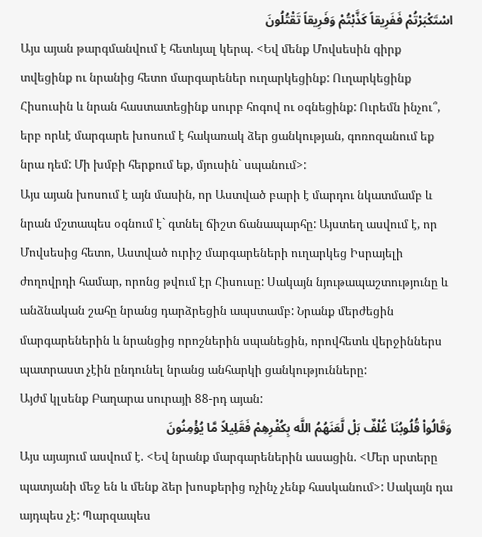اسْتَكْبَرْتُمْ فَفَرِيقاً كَذَّبْتُمْ وَفَرِيقاً تَقْتُلُونَ
Այս այան թարգմանվում է հետևյալ կերպ. <Եվ մենք Մովսեսին գիրք տվեցինք ու նրանից հետո մարգարեներ ուղարկեցինք: Ուղարկեցինք Հիսուսին և նրան հաստատեցինք սուրբ հոգով ու օգնեցինք: Ուրեմն ինչու՞, երբ որևէ մարգարե խոսում է հակառակ ձեր ցանկության, գոռոզանում եք նրա դեմ: Մի խմբի հերքում եք, մյուսին` սպանում>:
Այս այան խոսում է այն մասին, որ Աստված բարի է մարդու նկատմամբ և նրան մշտապես օգնում է` գտնել ճիշտ ճանապարհը: Այստեղ ասվում է, որ Մովսեսից հետո, Աստված ուրիշ մարգարեների ուղարկեց Իսրայելի ժողովրդի համար, որոնց թվում էր Հիսուսը: Սակայն նյութապաշտությունը և անձնական շահը նրանց դարձրեցին ապստամբ: Նրանք մերժեցին մարգարեներին և նրանցից որոշներին սպանեցին, որովհետև վերջիններս պատրաստ չէին ընդունել նրանց անհարկի ցանկությունները:
Այժմ կլսենք Բաղարա սուրայի 88-րդ այան:
وَقَالُواْ قُلُوبُنَا غُلْفٌ بَلْ لَّعَنَهُمُ اللَّه بِكُفْرِهِمْ فَقَلِيلاً مَّا يُؤْمِنُونَ
Այս այայում ասվում է. <Եվ նրանք մարգարեներին ասացին. <Մեր սրտերը պատյանի մեջ են և մենք ձեր խոսքերից ոչինչ չենք հասկանում>: Սակայն դա այդպես չէ: Պարզապես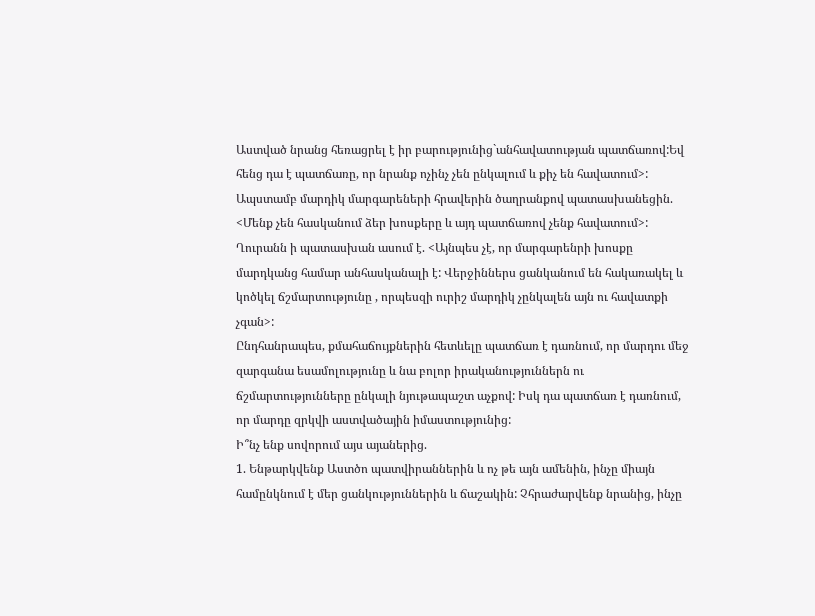Աստված նրանց հեռացրել է իր բարությունից`անհավատության պատճառով:Եվ հենց դա է պատճառը, որ նրանք ոչինչ չեն ընկալում և քիչ են հավատում>:
Ապստամբ մարդիկ մարգարեների հրավերին ծաղրանքով պատասխանեցին. <Մենք չեն հասկանում ձեր խոսքերը և այդ պատճառով չենք հավատում>:
Ղուրանն ի պատասխան ասում է. <Այնպես չէ, որ մարգարենրի խոսքը մարդկանց համար անհասկանալի է: Վերջիններս ցանկանում են հակառակել և կոծկել ճշմարտությունը , որպեսզի ուրիշ մարդիկ չընկալեն այն ու հավատքի չգան>:
Ընդհանրապես, քմահաճույքներին հետևելը պատճառ է դառնում, որ մարդու մեջ զարգանա եսամոլությունը և նա բոլոր իրականություններն ու ճշմարտությունները ընկալի նյութապաշտ աչքով: Իսկ դա պատճառ է դառնում, որ մարդը զրկվի աստվածային իմաստությունից:
Ի՞նչ ենք սովորում այս այաներից.
1. Ենթարկվենք Աստծո պատվիրաններին և ոչ թե այն ամենին, ինչը միայն համընկնում է մեր ցանկություններին և ճաշակին: Չհրաժարվենք նրանից, ինչը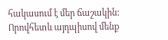հակասում է մեր ճաշակին: Որովհետև այդպիսով մենք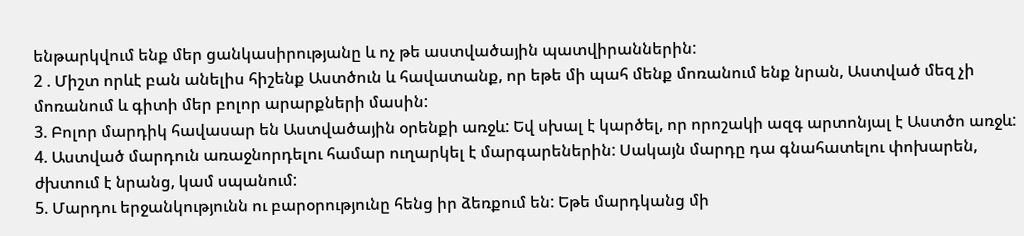ենթարկվում ենք մեր ցանկասիրությանը և ոչ թե աստվածային պատվիրաններին:
2 . Միշտ որևէ բան անելիս հիշենք Աստծուն և հավատանք, որ եթե մի պահ մենք մոռանում ենք նրան, Աստված մեզ չի մոռանում և գիտի մեր բոլոր արարքների մասին:
3. Բոլոր մարդիկ հավասար են Աստվածային օրենքի առջև: Եվ սխալ է կարծել, որ որոշակի ազգ արտոնյալ է Աստծո առջև:
4. Աստված մարդուն առաջնորդելու համար ուղարկել է մարգարեներին: Սակայն մարդը դա գնահատելու փոխարեն, ժխտում է նրանց, կամ սպանում:
5. Մարդու երջանկությունն ու բարօրությունը հենց իր ձեռքում են: Եթե մարդկանց մի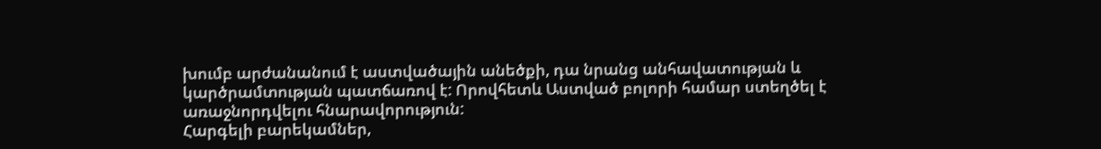խումբ արժանանում է աստվածային անեծքի, դա նրանց անհավատության և կարծրամտության պատճառով է: Որովհետև Աստված բոլորի համար ստեղծել է առաջնորդվելու հնարավորություն:
Հարգելի բարեկամներ,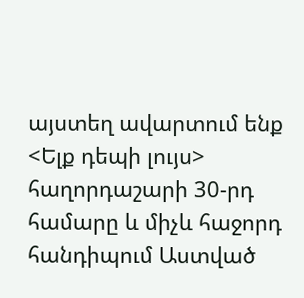այստեղ ավարտում ենք <Ելք դեպի լույս> հաղորդաշարի 30-րդ համարը և միչև հաջորդ հանդիպում Աստված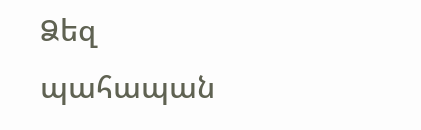Ձեզ պահապան